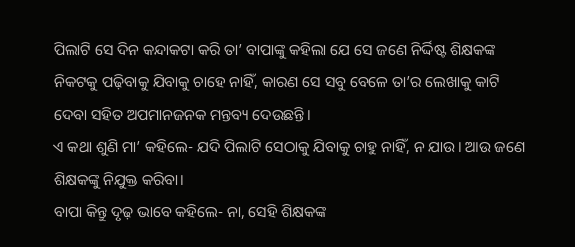ପିଲାଟି ସେ ଦିନ କନ୍ଦାକଟା କରି ତା’ ବାପାଙ୍କୁ କହିଲା ଯେ ସେ ଜଣେ ନିର୍ଦ୍ଦିଷ୍ଟ ଶିକ୍ଷକଙ୍କ ନିକଟକୁ ପଢ଼ିବାକୁ ଯିବାକୁ ଚାହେ ନାହିଁ, କାରଣ ସେ ସବୁ ବେଳେ ତା’ର ଲେଖାକୁ କାଟି ଦେବା ସହିତ ଅପମାନଜନକ ମନ୍ତବ୍ୟ ଦେଉଛନ୍ତି।
ଏ କଥା ଶୁଣି ମା’ କହିଲେ- ଯଦି ପିଲାଟି ସେଠାକୁ ଯିବାକୁ ଚାହୁ ନାହିଁ, ନ ଯାଉ। ଆଉ ଜଣେ ଶିକ୍ଷକଙ୍କୁ ନିଯୁକ୍ତ କରିବା।
ବାପା କିନ୍ତୁ ଦୃଢ଼ ଭାବେ କହିଲେ- ନା, ସେହି ଶିକ୍ଷକଙ୍କ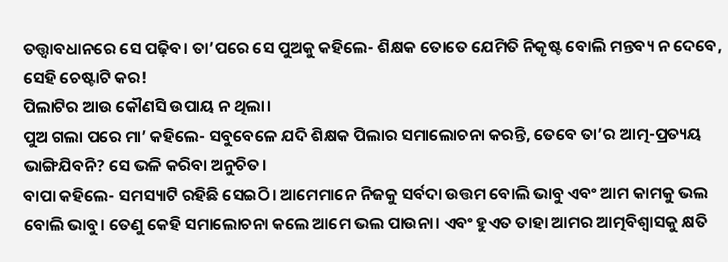ତତ୍ତ୍ବାବଧାନରେ ସେ ପଢ଼ିବ। ତା’ପରେ ସେ ପୁଅକୁ କହିଲେ- ଶିକ୍ଷକ ତୋତେ ଯେମିତି ନିକୃଷ୍ଟ ବୋଲି ମନ୍ତବ୍ୟ ନ ଦେବେ, ସେହି ଚେଷ୍ଟାଟି କର!
ପିଲାଟିର ଆଉ କୌଣସି ଉପାୟ ନ ଥିଲା।
ପୁଅ ଗଲା ପରେ ମା’ କହିଲେ- ସବୁବେଳେ ଯଦି ଶିକ୍ଷକ ପିଲାର ସମାଲୋଚନା କରନ୍ତି, ତେବେ ତା’ର ଆତ୍ମ-ପ୍ରତ୍ୟୟ ଭାଙ୍ଗିଯିବନି? ସେ ଭଳି କରିବା ଅନୁଚିତ।
ବାପା କହିଲେ- ସମସ୍ୟାଟି ରହିଛି ସେଇଠି। ଆମେମାନେ ନିଜକୁ ସର୍ବଦା ଉତ୍ତମ ବୋଲି ଭାବୁ ଏବଂ ଆମ କାମକୁ ଭଲ ବୋଲି ଭାବୁ। ତେଣୁ କେହି ସମାଲୋଚନା କଲେ ଆମେ ଭଲ ପାଉନା। ଏବଂ ହୁଏତ ତାହା ଆମର ଆତ୍ମବିଶ୍ବାସକୁ କ୍ଷତି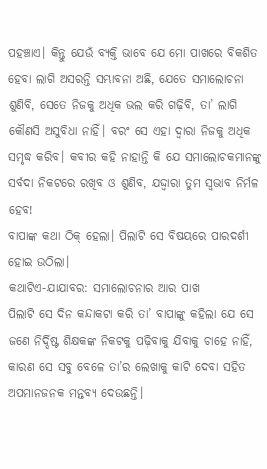ପହଞ୍ଚାଏ। କିନ୍ତୁ ଯେଉଁ ବ୍ୟକ୍ତି ଭାବେ ଯେ ମୋ ପାଖରେ ବିକଶିତ ହେବା ଲାଗି ଅସରନ୍ତି ସମ୍ଭାବନା ଅଛି, ଯେତେ ସମାଲୋଚନା ଶୁଣିବି, ସେତେ ନିଜକୁ ଅଧିକ ଭଲ କରି ଗଢ଼ିବି, ତା’ ଲାଗି କୌଣସି ଅସୁବିଧା ନାହିଁ। ବରଂ ସେ ଏହା ଦ୍ବାରା ନିଜକୁ ଅଧିକ ସମୃଦ୍ଧ କରିବ। କବୀର କହି ନାହାନ୍ତି କି ଯେ ସମାଲୋଚକମାନଙ୍କୁ ସର୍ବଦା ନିକଟରେ ରଖିବ ଓ ଶୁଣିବ, ଯଦ୍ଦ୍ବାରା ତୁମ ସ୍ବଭାବ ନିର୍ମଳ ହେବ!
ବାପାଙ୍କ କଥା ଠିକ୍ ହେଲା। ପିଲାଟି ସେ ବିଷୟରେ ପାରଦର୍ଶୀ ହୋଇ ଉଠିଲା।
କଥାଟିଏ-ଯାଯାବର: ସମାଲୋଚନାର ଆର ପାଖ
ପିଲାଟି ସେ ଦିନ କନ୍ଦାକଟା କରି ତା’ ବାପାଙ୍କୁ କହିଲା ଯେ ସେ ଜଣେ ନିର୍ଦ୍ଦିଷ୍ଟ ଶିକ୍ଷକଙ୍କ ନିକଟକୁ ପଢ଼ିବାକୁ ଯିବାକୁ ଚାହେ ନାହିଁ, କାରଣ ସେ ସବୁ ବେଳେ ତା’ର ଲେଖାକୁ କାଟି ଦେବା ସହିତ ଅପମାନଜନକ ମନ୍ତବ୍ୟ ଦେଉଛନ୍ତି।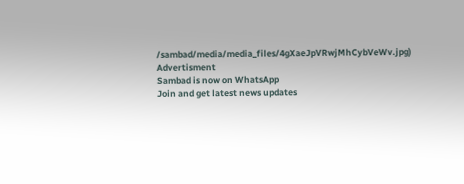/sambad/media/media_files/4gXaeJpVRwjMhCybVeWv.jpg)
Advertisment
Sambad is now on WhatsApp
Join and get latest news updates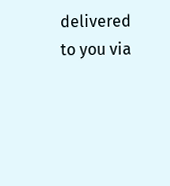delivered to you via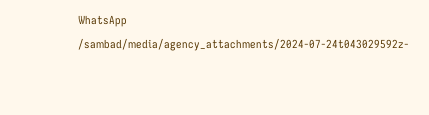WhatsApp
/sambad/media/agency_attachments/2024-07-24t043029592z-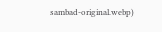sambad-original.webp)